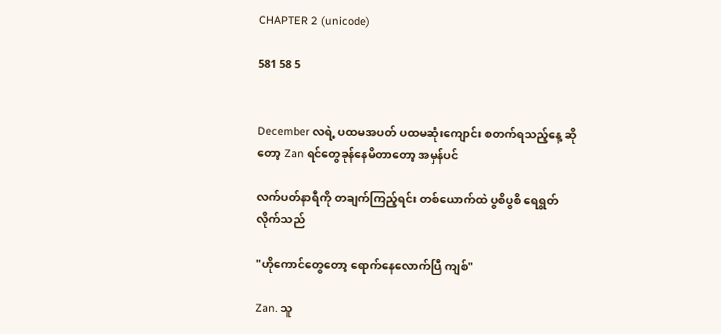CHAPTER 2 (unicode)

581 58 5


December လရဲ့ ပထမအပတ် ပထမဆုံးကျောင်း စတက်ရသည့်နေ့ ဆိုတော့ Zan ရင်တွေခုန်နေမိတာတော့ အမှန်ပင်

လက်ပတ်နာရီကို တချက်ကြည့်ရင်း တစ်ယောက်ထဲ ပွစိပွစိ ရေရွတ်လိုက်သည်

"ဟိုကောင်တွေတော့ ရောက်နေလောက်ပြီ ကျစ်"

Zan. သူ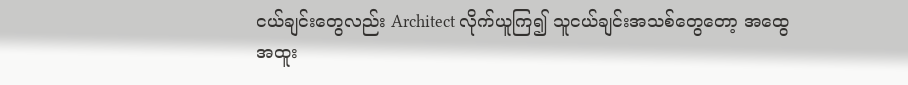ငယ်ချင်းတွေလည်း Architect လိုက်ယူကြ၍ သူငယ်ချင်းအသစ်တွေတော့ အထွေအထူး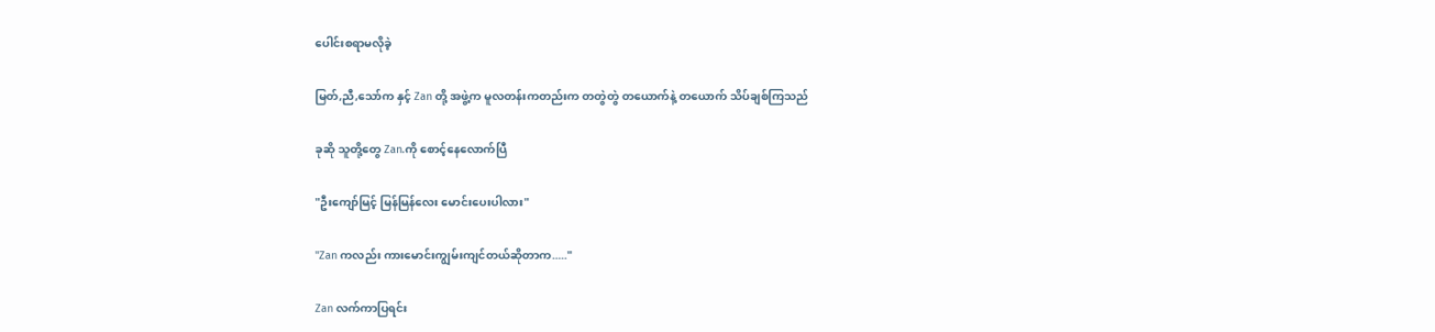ပေါင်းစရာမလိုခဲ့

မြတ်,ညီ,သော်က နှင့် Zan တို့ အဖွဲ့က မူလတန်းကတည်းက တတွဲတွဲ တယောက်နဲ့ တယောက် သိပ်ချစ်ကြသည်

ခုဆို သူတို့တွေ Zan.ကို စောင့်နေလောက်ပြီ

"ဦးကျော်မြင့် မြန်မြန်လေး မောင်းပေးပါလား"

"Zan ကလည်း ကားမောင်းကျွမ်းကျင်တယ်ဆိုတာက....."

Zan လက်ကာပြရင်း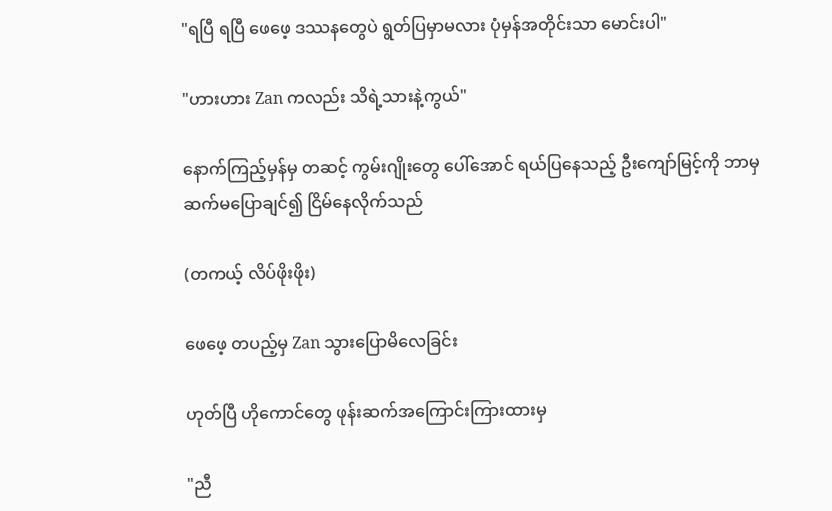"ရပြီ ရပြီ ဖေဖေ့ ဒဿန‌‌တွေပဲ ရွတ်ပြမှာမလား ပုံမှန်အတိုင်းသာ မောင်းပါ"

"ဟားဟား Zan ကလည်း သိရဲ့သားနဲ့ကွယ်"

နောက်ကြည့်မှန်မှ တဆင့် ကွမ်းဂျိုးတွေ ပေါ်အောင် ရယ်ပြနေသည့် ဦးကျော်မြင့်ကို ဘာမှ ဆက်မပြောချင်၍ ငြိမ်နေလိုက်သည်

(တကယ့် လိပ်ဖိုးဖိုး)

ဖေဖေ့ တပည့်မှ Zan သွားပြောမိလေခြင်း

ဟုတ်ပြီ ဟိုကောင်တွေ ဖုန်းဆက်အကြောင်းကြားထားမှ

"ညီ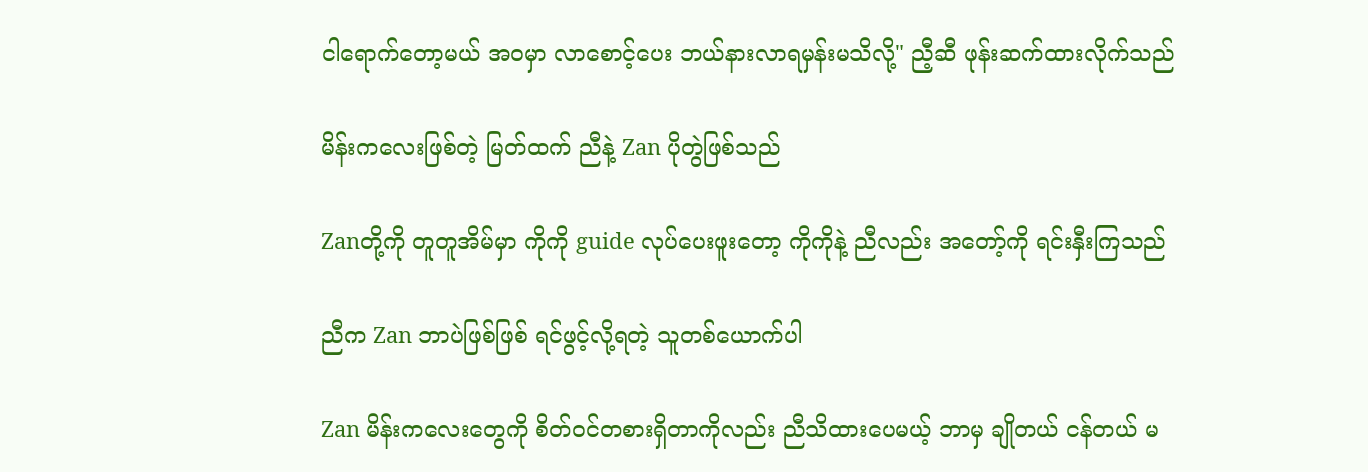ငါရောက်တော့မယ် အဝမှာ လာစောင့်ပေး ဘယ်နားလာရမှန်းမသိလို့" ညီ့ဆီ ဖုန်းဆက်ထားလိုက်သည်

မိန်းကလေးဖြစ်တဲ့ မြတ်ထက် ညီနဲ့ Zan ပိုတွဲဖြစ်သည်

Zanတို့ကို တူတူအိမ်မှာ ကိုကို guide လုပ်ပေးဖူးတော့ ကိုကိုနဲ့ ညီလည်း အတော့်ကို ရင်းနှီးကြသည်

ညီက Zan ဘာပဲဖြစ်ဖြစ် ရင်ဖွင့်လို့ရတဲ့ သူတစ်ယောက်ပါ

Zan မိန်းကလေးတွေကို စိတ်ဝင်တစားရှိတာကိုလည်း ညီသိထားပေမယ့် ဘာမှ ချိုတယ် ငန်တယ် မ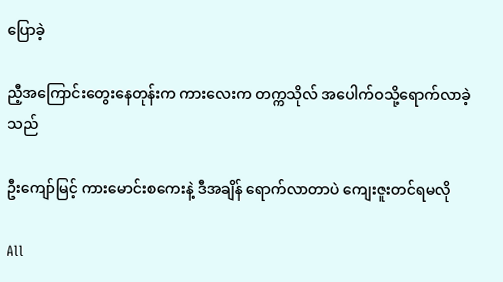ပြောခဲ့

ညီ့အကြောင်းတွေးနေတုန်းက ကားလေးက တက္ကသိုလ် အပေါက်ဝသို့ရောက်လာခဲ့သည်

ဦးကျော်မြင့် ကားမောင်းစကေးနဲ့ ဒီအချိန် ရောက်လာတာပဲ ကျေးဇူးတင်ရမလို

All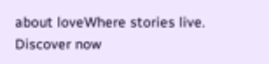about loveWhere stories live. Discover now